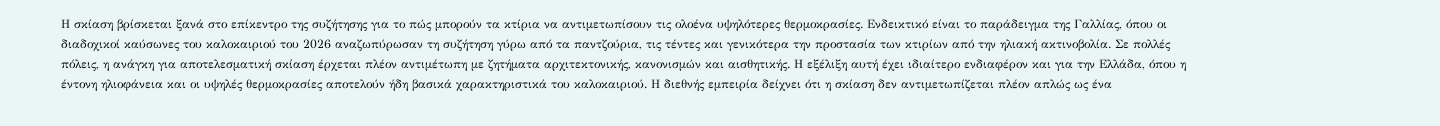Η σκίαση βρίσκεται ξανά στο επίκεντρο της συζήτησης για το πώς μπορούν τα κτίρια να αντιμετωπίσουν τις ολοένα υψηλότερες θερμοκρασίες. Ενδεικτικό είναι το παράδειγμα της Γαλλίας, όπου οι διαδοχικοί καύσωνες του καλοκαιριού του 2026 αναζωπύρωσαν τη συζήτηση γύρω από τα παντζούρια, τις τέντες και γενικότερα την προστασία των κτιρίων από την ηλιακή ακτινοβολία. Σε πολλές πόλεις, η ανάγκη για αποτελεσματική σκίαση έρχεται πλέον αντιμέτωπη με ζητήματα αρχιτεκτονικής, κανονισμών και αισθητικής. Η εξέλιξη αυτή έχει ιδιαίτερο ενδιαφέρον και για την Ελλάδα, όπου η έντονη ηλιοφάνεια και οι υψηλές θερμοκρασίες αποτελούν ήδη βασικά χαρακτηριστικά του καλοκαιριού. Η διεθνής εμπειρία δείχνει ότι η σκίαση δεν αντιμετωπίζεται πλέον απλώς ως ένα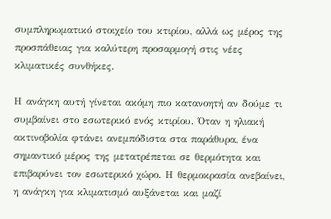συμπληρωματικό στοιχείο του κτιρίου, αλλά ως μέρος της προσπάθειας για καλύτερη προσαρμογή στις νέες κλιματικές συνθήκες.

Η ανάγκη αυτή γίνεται ακόμη πιο κατανοητή αν δούμε τι συμβαίνει στο εσωτερικό ενός κτιρίου. Όταν η ηλιακή ακτινοβολία φτάνει ανεμπόδιστα στα παράθυρα, ένα σημαντικό μέρος της μετατρέπεται σε θερμότητα και επιβαρύνει τον εσωτερικό χώρο. Η θερμοκρασία ανεβαίνει, η ανάγκη για κλιματισμό αυξάνεται και μαζί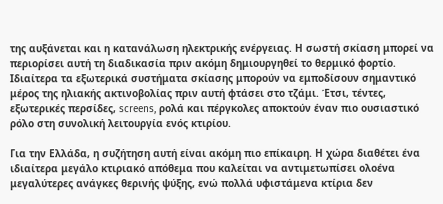της αυξάνεται και η κατανάλωση ηλεκτρικής ενέργειας. Η σωστή σκίαση μπορεί να περιορίσει αυτή τη διαδικασία πριν ακόμη δημιουργηθεί το θερμικό φορτίο. Ιδιαίτερα τα εξωτερικά συστήματα σκίασης μπορούν να εμποδίσουν σημαντικό μέρος της ηλιακής ακτινοβολίας πριν αυτή φτάσει στο τζάμι. Έτσι, τέντες, εξωτερικές περσίδες, screens, ρολά και πέργκολες αποκτούν έναν πιο ουσιαστικό ρόλο στη συνολική λειτουργία ενός κτιρίου.

Για την Ελλάδα, η συζήτηση αυτή είναι ακόμη πιο επίκαιρη. Η χώρα διαθέτει ένα ιδιαίτερα μεγάλο κτιριακό απόθεμα που καλείται να αντιμετωπίσει ολοένα μεγαλύτερες ανάγκες θερινής ψύξης, ενώ πολλά υφιστάμενα κτίρια δεν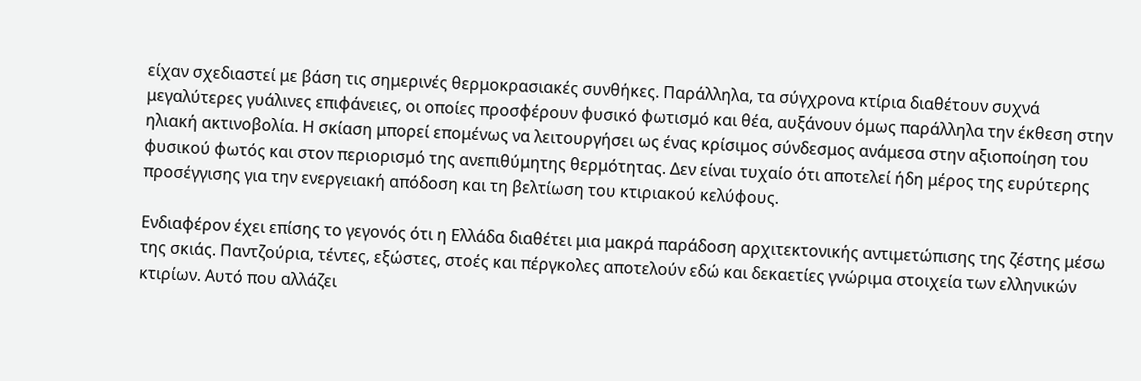είχαν σχεδιαστεί με βάση τις σημερινές θερμοκρασιακές συνθήκες. Παράλληλα, τα σύγχρονα κτίρια διαθέτουν συχνά μεγαλύτερες γυάλινες επιφάνειες, οι οποίες προσφέρουν φυσικό φωτισμό και θέα, αυξάνουν όμως παράλληλα την έκθεση στην ηλιακή ακτινοβολία. Η σκίαση μπορεί επομένως να λειτουργήσει ως ένας κρίσιμος σύνδεσμος ανάμεσα στην αξιοποίηση του φυσικού φωτός και στον περιορισμό της ανεπιθύμητης θερμότητας. Δεν είναι τυχαίο ότι αποτελεί ήδη μέρος της ευρύτερης προσέγγισης για την ενεργειακή απόδοση και τη βελτίωση του κτιριακού κελύφους.

Ενδιαφέρον έχει επίσης το γεγονός ότι η Ελλάδα διαθέτει μια μακρά παράδοση αρχιτεκτονικής αντιμετώπισης της ζέστης μέσω της σκιάς. Παντζούρια, τέντες, εξώστες, στοές και πέργκολες αποτελούν εδώ και δεκαετίες γνώριμα στοιχεία των ελληνικών κτιρίων. Αυτό που αλλάζει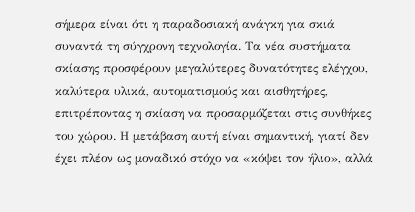σήμερα είναι ότι η παραδοσιακή ανάγκη για σκιά συναντά τη σύγχρονη τεχνολογία. Τα νέα συστήματα σκίασης προσφέρουν μεγαλύτερες δυνατότητες ελέγχου, καλύτερα υλικά, αυτοματισμούς και αισθητήρες, επιτρέποντας η σκίαση να προσαρμόζεται στις συνθήκες του χώρου. Η μετάβαση αυτή είναι σημαντική, γιατί δεν έχει πλέον ως μοναδικό στόχο να «κόψει τον ήλιο», αλλά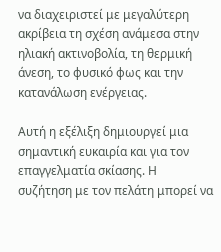να διαχειριστεί με μεγαλύτερη ακρίβεια τη σχέση ανάμεσα στην ηλιακή ακτινοβολία, τη θερμική άνεση, το φυσικό φως και την κατανάλωση ενέργειας.

Αυτή η εξέλιξη δημιουργεί μια σημαντική ευκαιρία και για τον επαγγελματία σκίασης. Η συζήτηση με τον πελάτη μπορεί να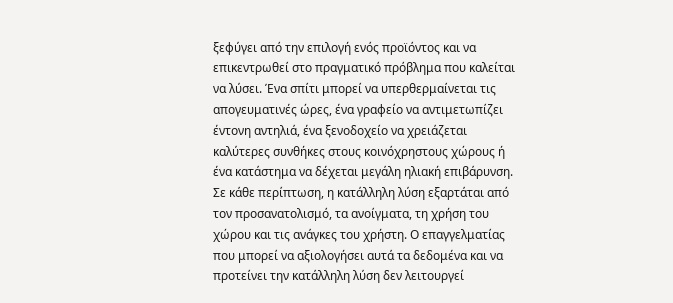ξεφύγει από την επιλογή ενός προϊόντος και να επικεντρωθεί στο πραγματικό πρόβλημα που καλείται να λύσει. Ένα σπίτι μπορεί να υπερθερμαίνεται τις απογευματινές ώρες, ένα γραφείο να αντιμετωπίζει έντονη αντηλιά, ένα ξενοδοχείο να χρειάζεται καλύτερες συνθήκες στους κοινόχρηστους χώρους ή ένα κατάστημα να δέχεται μεγάλη ηλιακή επιβάρυνση. Σε κάθε περίπτωση, η κατάλληλη λύση εξαρτάται από τον προσανατολισμό, τα ανοίγματα, τη χρήση του χώρου και τις ανάγκες του χρήστη. Ο επαγγελματίας που μπορεί να αξιολογήσει αυτά τα δεδομένα και να προτείνει την κατάλληλη λύση δεν λειτουργεί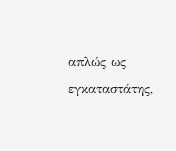απλώς ως εγκαταστάτης,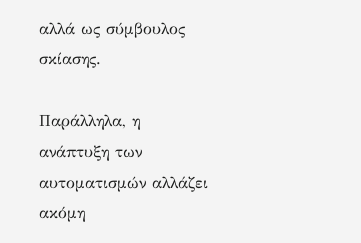αλλά ως σύμβουλος σκίασης.

Παράλληλα, η ανάπτυξη των αυτοματισμών αλλάζει ακόμη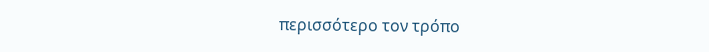περισσότερο τον τρόπο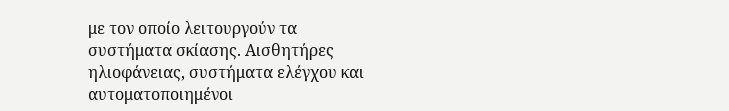με τον οποίο λειτουργούν τα συστήματα σκίασης. Αισθητήρες ηλιοφάνειας, συστήματα ελέγχου και αυτοματοποιημένοι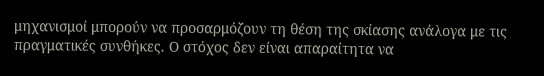μηχανισμοί μπορούν να προσαρμόζουν τη θέση της σκίασης ανάλογα με τις πραγματικές συνθήκες. Ο στόχος δεν είναι απαραίτητα να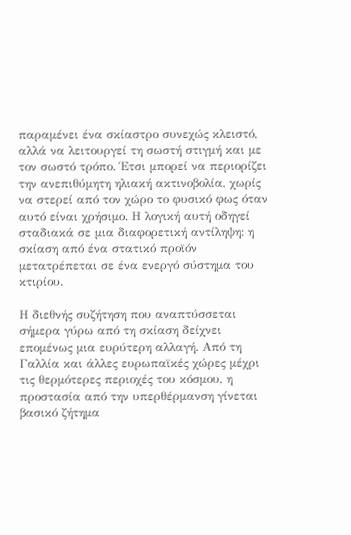παραμένει ένα σκίαστρο συνεχώς κλειστό, αλλά να λειτουργεί τη σωστή στιγμή και με τον σωστό τρόπο. Έτσι μπορεί να περιορίζει την ανεπιθύμητη ηλιακή ακτινοβολία, χωρίς να στερεί από τον χώρο το φυσικό φως όταν αυτό είναι χρήσιμο. Η λογική αυτή οδηγεί σταδιακά σε μια διαφορετική αντίληψη: η σκίαση από ένα στατικό προϊόν μετατρέπεται σε ένα ενεργό σύστημα του κτιρίου.

Η διεθνής συζήτηση που αναπτύσσεται σήμερα γύρω από τη σκίαση δείχνει επομένως μια ευρύτερη αλλαγή. Από τη Γαλλία και άλλες ευρωπαϊκές χώρες μέχρι τις θερμότερες περιοχές του κόσμου, η προστασία από την υπερθέρμανση γίνεται βασικό ζήτημα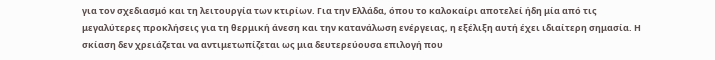για τον σχεδιασμό και τη λειτουργία των κτιρίων. Για την Ελλάδα, όπου το καλοκαίρι αποτελεί ήδη μία από τις μεγαλύτερες προκλήσεις για τη θερμική άνεση και την κατανάλωση ενέργειας, η εξέλιξη αυτή έχει ιδιαίτερη σημασία. Η σκίαση δεν χρειάζεται να αντιμετωπίζεται ως μια δευτερεύουσα επιλογή που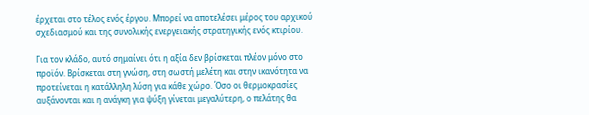έρχεται στο τέλος ενός έργου. Μπορεί να αποτελέσει μέρος του αρχικού σχεδιασμού και της συνολικής ενεργειακής στρατηγικής ενός κτιρίου.

Για τον κλάδο, αυτό σημαίνει ότι η αξία δεν βρίσκεται πλέον μόνο στο προϊόν. Βρίσκεται στη γνώση, στη σωστή μελέτη και στην ικανότητα να προτείνεται η κατάλληλη λύση για κάθε χώρο. Όσο οι θερμοκρασίες αυξάνονται και η ανάγκη για ψύξη γίνεται μεγαλύτερη, ο πελάτης θα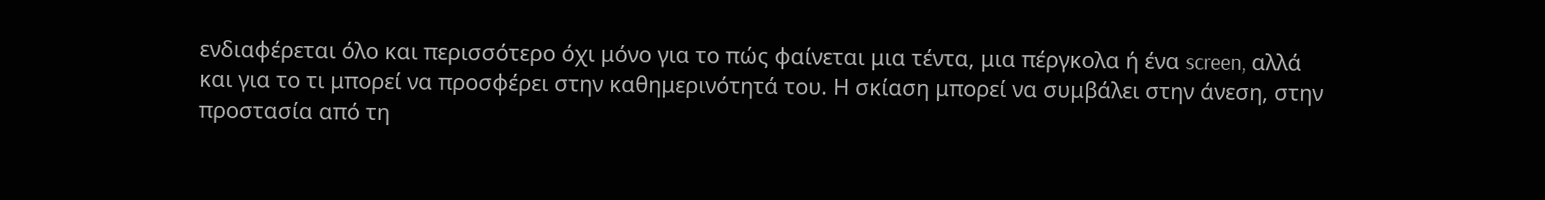ενδιαφέρεται όλο και περισσότερο όχι μόνο για το πώς φαίνεται μια τέντα, μια πέργκολα ή ένα screen, αλλά και για το τι μπορεί να προσφέρει στην καθημερινότητά του. Η σκίαση μπορεί να συμβάλει στην άνεση, στην προστασία από τη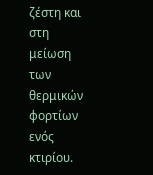ζέστη και στη μείωση των θερμικών φορτίων ενός κτιρίου.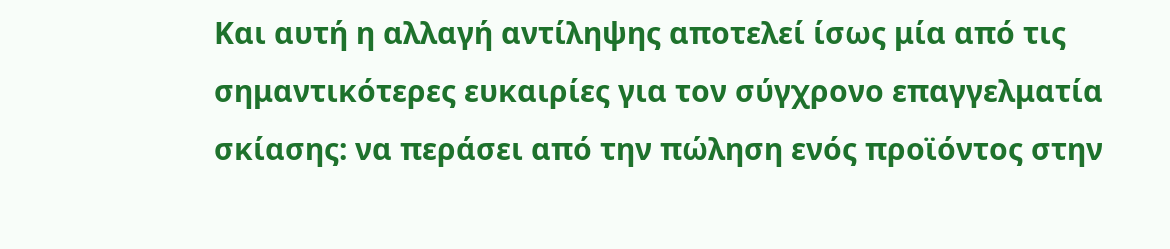Και αυτή η αλλαγή αντίληψης αποτελεί ίσως μία από τις σημαντικότερες ευκαιρίες για τον σύγχρονο επαγγελματία σκίασης: να περάσει από την πώληση ενός προϊόντος στην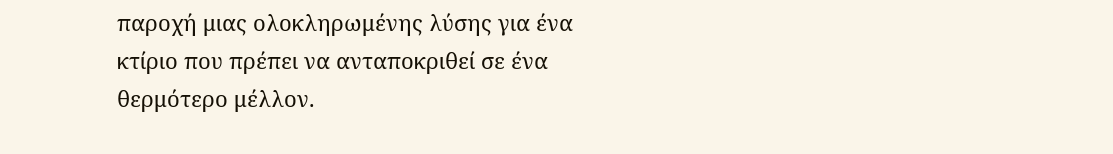παροχή μιας ολοκληρωμένης λύσης για ένα κτίριο που πρέπει να ανταποκριθεί σε ένα θερμότερο μέλλον.